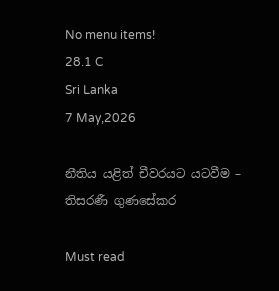No menu items!
28.1 C
Sri Lanka
7 May,2026

නීතිය යළිත් චීවරයට යටවීම – තිසරණී ගුණසේකර

Must read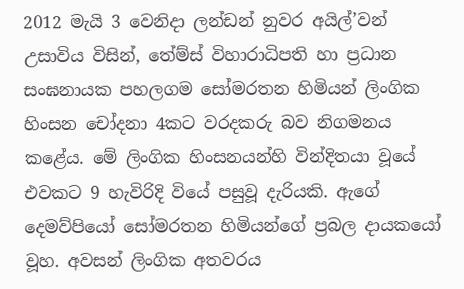2012 මැයි 3 වෙනිදා ලන්ඩන් නුවර අයිල්’වන් උසාවිය විසින්, තේම්ස් විහාරාධිපති හා ප්‍රධාන සංඝනායක පහලගම සෝමරතන හිමියන් ලිංගික හිංසන චෝදනා 4කට වරදකරු බව නිගමනය කළේය. මේ ලිංගික හිංසනයන්හි වින්දිතයා වූයේ එවකට 9 හැවිරිදි වියේ පසුවූ දැරියකි. ඇගේ දෙමව්පියෝ සෝමරතන හිමියන්ගේ ප්‍රබල දායකයෝ වූහ. අවසන් ලිංගික අතවරය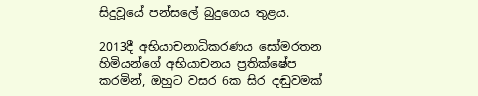සිදුවූයේ පන්සලේ බුදුගෙය තුළය.

2013දී අභියාචනාධිකරණය සෝමරතන හිමියන්ගේ අභියාචනය ප්‍රතික්ෂේප කරමින්, ඔහුට වසර 6ක සිර දඬුවමක්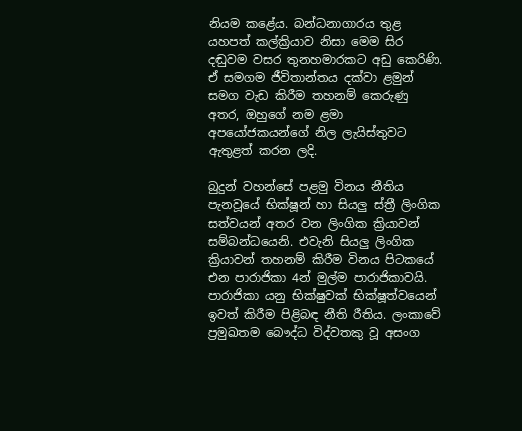නියම කළේය. බන්ධනාගාරය තුළ යහපත් කල්ක්‍රියාව නිසා මෙම සිර දඬුවම වසර තුනහමාරකට අඩු කෙරිණි. ඒ සමගම ජීවිතාන්තය දක්වා ළමුන් සමග වැඩ කිරීම තහනම් කෙරුණු අතර, ඔහුගේ නම ළමා අපයෝජකයන්ගේ නිල ලැයිස්තුවට ඇතුළත් කරන ලදි.

බුදුන් වහන්සේ පළමු විනය නීතිය පැනවූයේ භික්ෂූන් හා සියලු ස්ත්‍රී ලිංගික සත්වයන් අතර වන ලිංගික ක්‍රියාවන් සම්බන්ධයෙනි. එවැනි සියලු ලිංගික ක්‍රියාවන් තහනම් කිරීම විනය පිටකයේ එන පාරාජිකා 4න් මුල්ම පාරාජිකාවයි. පාරාජිකා යනු භික්ෂුවක් භික්ෂූත්වයෙන් ඉවත් කිරීම පිළිබඳ නීති රීතිය. ලංකාවේ ප්‍රමුඛතම බෞද්ධ විද්වතකු වූ අසංග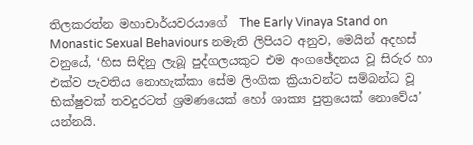තිලකරත්න මහාචාර්යවරයාගේ  The Early Vinaya Stand on Monastic Sexual Behaviours නමැති ලිපියට අනුව, මෙයින් අදහස් වනුයේ, ‘හිස සිඳිනු ලැබූ පුද්ගලයකුට එම අංගඡේදනය වූ සිරුර හා එක්ව පැවතිය නොහැක්කා සේම ලිංගික ක්‍රියාවන්ට සම්බන්ධ වූ භික්ෂුවක් තවදුරටත් ශ්‍රමණයෙක් හෝ ශාක්‍ය පුත්‍රයෙක් නොවේය’ යන්නයි.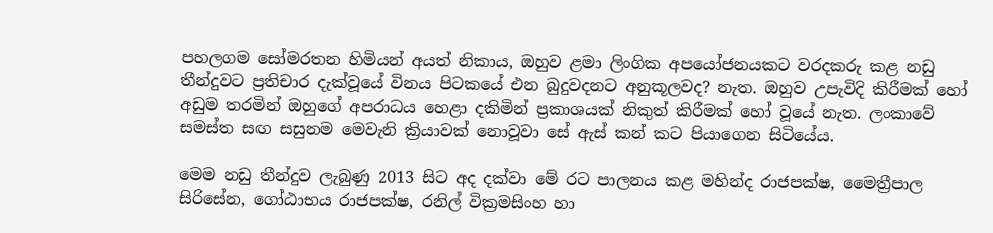පහලගම සෝමරතන හිමියන් අයත් නිකාය, ඔහුව ළමා ලිංගික අපයෝජනයකට වරදකරු කළ නඩු තීන්දුවට ප්‍රතිචාර දැක්වූයේ විනය පිටකයේ එන බුදුවදනට අනුකූලවද? නැත. ඔහුව උපැවිදි කිරීමක් හෝ අඩුම තරමින් ඔහුගේ අපරාධය හෙළා දකිමින් ප්‍රකාශයක් නිකුත් කිරීමක් හෝ වූයේ නැත. ලංකාවේ සමස්ත සඟ සසුනම මෙවැනි ක්‍රියාවක් නොවූවා සේ ඇස් කන් කට පියාගෙන සිටියේය.

මෙම නඩු තීන්දුව ලැබුණු 2013 සිට අද දක්වා මේ රට පාලනය කළ මහින්ද රාජපක්ෂ, මෛත්‍රීපාල සිරිසේන, ගෝඨාභය රාජපක්ෂ, රනිල් වික්‍රමසිංහ හා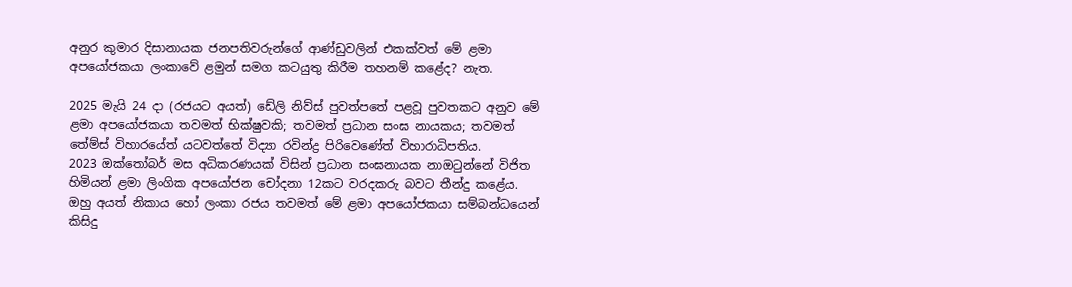අනුර කුමාර දිසානායක ජනපතිවරුන්ගේ ආණ්ඩුවලින් එකක්වත් මේ ළමා අපයෝජකයා ලංකාවේ ළමුන් සමග කටයුතු කිරීම තහනම් කළේද? නැත.

2025 මැයි 24 දා (රජයට අයත්) ඩේලි නිව්ස් පුවත්පතේ පළවූ පුවතකට අනුව මේ ළමා අපයෝජකයා තවමත් භික්ෂුවකි; තවමත් ප්‍රධාන සංඝ නායකය; තවමත් තේම්ස් විහාරයේත් යටවත්තේ විද්‍යා රවින්ද්‍ර පිරිවෙණේත් විහාරාධිපතිය.
2023 ඔක්තෝබර් මස අධිකරණයක් විසින් ප්‍රධාන සංඝනායක නාඔටුන්නේ විජිත හිමියන් ළමා ලිංගික අපයෝජන චෝදනා 12කට වරදකරු බවට තීන්දු කළේය. ඔහු අයත් නිකාය හෝ ලංකා රජය තවමත් මේ ළමා අපයෝජකයා සම්බන්ධයෙන් කිසිදු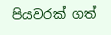පියවරක් ගත්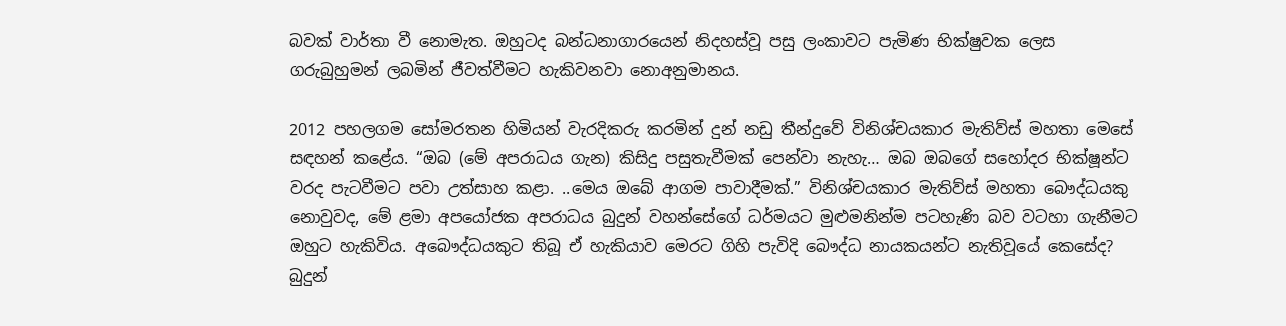බවක් වාර්තා වී නොමැත. ඔහුටද බන්ධනාගාරයෙන් නිදහස්වූ පසු ලංකාවට පැමිණ භික්ෂුවක ලෙස ගරුබුහුමන් ලබමින් ජීවත්වීමට හැකිවනවා නොඅනුමානය.

2012 පහලගම සෝමරතන හිමියන් වැරදිකරු කරමින් දුන් නඩු තීන්දුවේ විනිශ්චයකාර මැතිව්ස් මහතා මෙසේ සඳහන් කළේය. “ඔබ (මේ අපරාධය ගැන) කිසිදු පසුතැවීමක් පෙන්වා නැහැ… ඔබ ඔබගේ සහෝදර භික්ෂූන්ට වරද පැටවීමට පවා උත්සාහ කළා. ..මෙය ඔබේ ආගම පාවාදීමක්.” විනිශ්චයකාර මැතිව්ස් මහතා බෞද්ධයකු නොවුවද, මේ ළමා අපයෝජක අපරාධය බුදුන් වහන්සේගේ ධර්මයට මුළුමනින්ම පටහැණි බව වටහා ගැනීමට ඔහුට හැකිවිය. අබෞද්ධයකුට තිබූ ඒ හැකියාව මෙරට ගිහි පැවිදි බෞද්ධ නායකයන්ට නැතිවූයේ කෙසේද? බුදුන්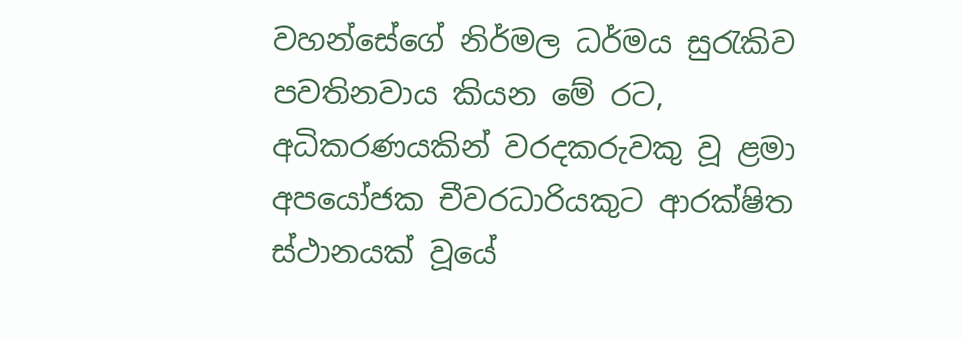වහන්සේගේ නිර්මල ධර්මය සුරැකිව පවතිනවාය කියන මේ රට, අධිකරණයකින් වරදකරුවකු වූ ළමා අපයෝජක චීවරධාරියකුට ආරක්ෂිත ස්ථානයක් වූයේ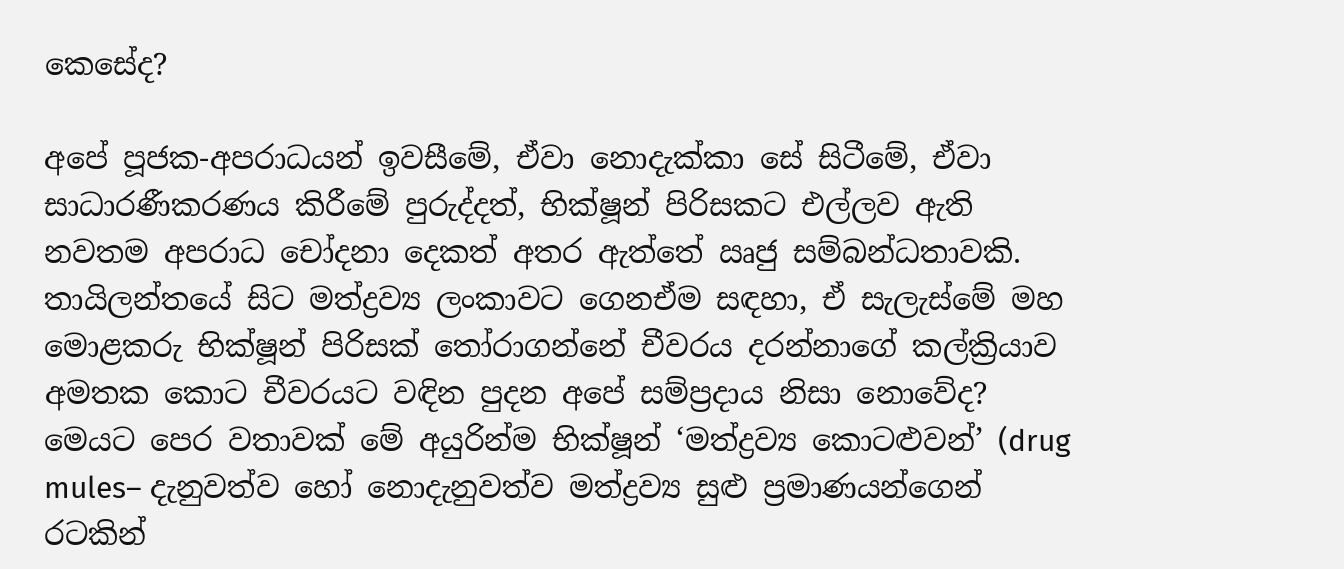කෙසේද?

අපේ පූජක-අපරාධයන් ඉවසීමේ, ඒවා නොදැක්කා සේ සිටීමේ, ඒවා සාධාරණීකරණය කිරීමේ පුරුද්දත්, භික්ෂූන් පිරිසකට එල්ලව ඇති නවතම අපරාධ චෝදනා දෙකත් අතර ඇත්තේ ඍජු සම්බන්ධතාවකි. තායිලන්තයේ සිට මත්ද්‍රව්‍ය ලංකාවට ගෙනඒම සඳහා, ඒ සැලැස්මේ මහ මොළකරු භික්ෂූන් පිරිසක් තෝරාගන්නේ චීවරය දරන්නාගේ කල්ක්‍රියාව අමතක කොට චීවරයට වඳින පුදන අපේ සම්ප්‍රදාය නිසා නොවේද? මෙයට පෙර වතාවක් මේ අයුරින්ම භික්ෂූන් ‘මත්ද්‍රව්‍ය කොටළුවන්’ (drug mules– දැනුවත්ව හෝ නොදැනුවත්ව මත්ද්‍රව්‍ය සුළු ප්‍රමාණයන්ගෙන් රටකින්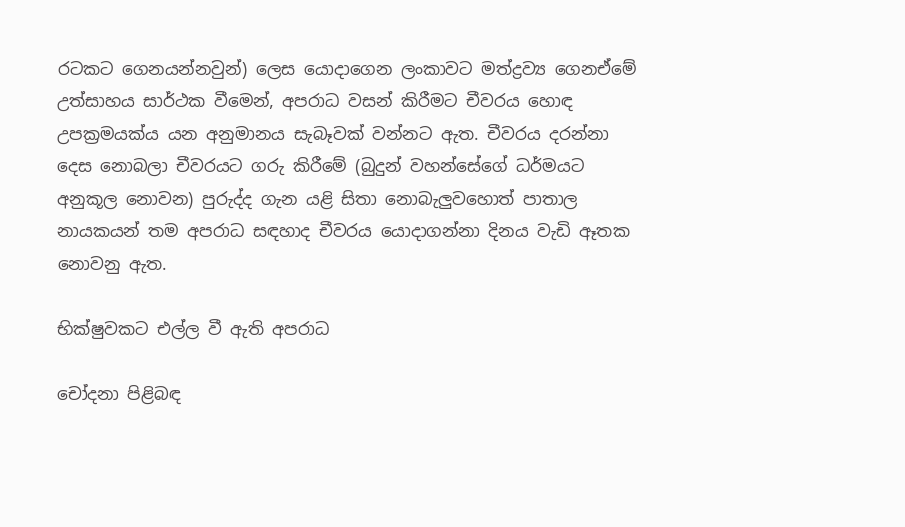රටකට ගෙනයන්නවුන්) ලෙස යොදාගෙන ලංකාවට මත්ද්‍රව්‍ය ගෙනඒමේ උත්සාහය සාර්ථක වීමෙන්, අපරාධ වසන් කිරීමට චීවරය හොඳ උපක්‍රමයක්ය යන අනුමානය සැබෑවක් වන්නට ඇත. චීවරය දරන්නා දෙස නොබලා චීවරයට ගරු කිරීමේ (බුදුන් වහන්සේගේ ධර්මයට අනුකූල නොවන) පුරුද්ද ගැන යළි සිතා නොබැලුවහොත් පාතාල නායකයන් තම අපරාධ සඳහාද චීවරය යොදාගන්නා දිනය වැඩි ඈතක නොවනු ඇත.

භික්ෂුවකට එල්ල වී ඇති අපරාධ

චෝදනා පිළිබඳ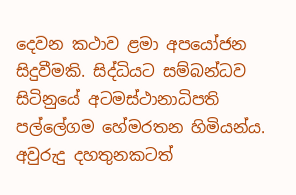දෙවන කථාව ළමා අපයෝජන සිදුවීමකි. සිද්ධියට සම්බන්ධව සිටිනුයේ අටමස්ථානාධිපති පල්ලේගම හේමරතන හිමියන්ය. අවුරුදු දහතුනකටත්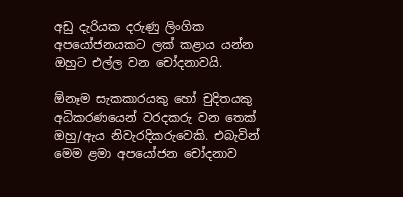අඩු දැරියක දරුණු ලිංගික අපයෝජනයකට ලක් කළාය යන්න ඔහුට එල්ල වන චෝදනාවයි.

ඕනෑම සැකකාරයකු හෝ චුදිතයකු අධිකරණයෙන් වරදකරු වන තෙක් ඔහු/ඇය නිවැරදිකරුවෙකි. එබැවින් මෙම ළමා අපයෝජන චෝදනාව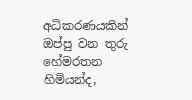අධිකරණයකින් ඔප්පු වන තුරු හේමරතන හිමියන්ද,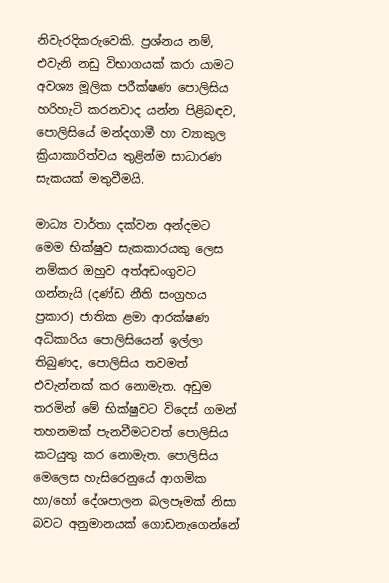නිවැරදිකරුවෙකි. ප්‍රශ්නය නම්, එවැනි නඩු විභාගයක් කරා යාමට අවශ්‍ය මූලික පරීක්ෂණ පොලිසිය හරිහැටි කරනවාද යන්න පිළිබඳව, පොලිසියේ මන්දගාමී හා ව්‍යාකුල ක්‍රියාකාරිත්වය තුළින්ම සාධාරණ සැකයක් මතුවීමයි.

මාධ්‍ය වාර්තා දක්වන අන්දමට මෙම භික්ෂුව සැකකාරයකු ලෙස නම්කර ඔහුව අත්අඩංගුවට ගන්නැයි (දණ්ඩ නීති සංග්‍රහය ප්‍රකාර) ජාතික ළමා ආරක්ෂණ අධිකාරිය පොලිසියෙන් ඉල්ලා තිබුණද, පොලිසිය තවමත් එවැන්නක් කර නොමැත. අඩුම තරමින් මේ භික්ෂුවට විදෙස් ගමන් තහනමක් පැනවීමටවත් පොලිසිය කටයුතු කර නොමැත. පොලිසිය මෙලෙස හැසිරෙනුයේ ආගමික හා/හෝ දේශපාලන බලපෑමක් නිසා බවට අනුමානයක් ගොඩනැගෙන්නේ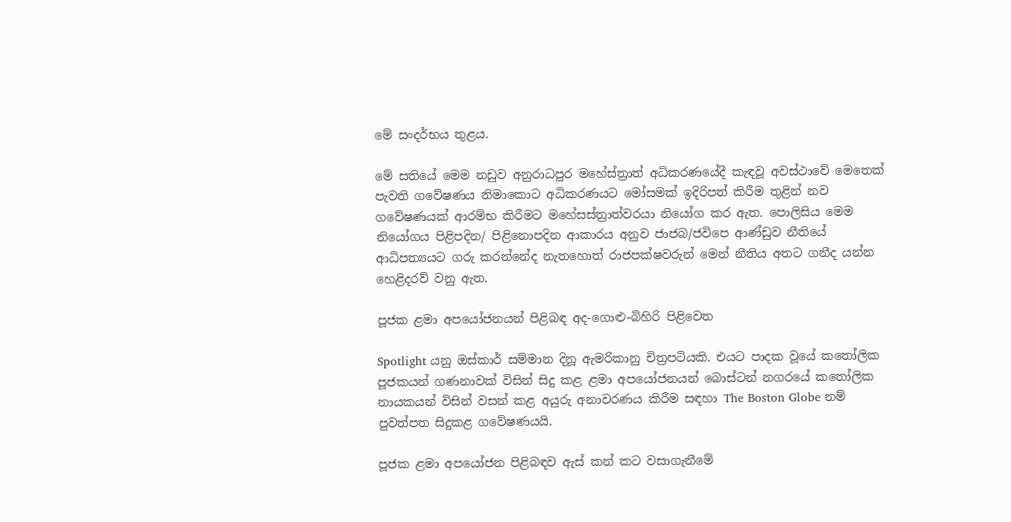මේ සංදර්භය තුළය.

මේ සතියේ මෙම නඩුව අනුරාධපුර මහේස්ත්‍රාත් අධිකරණයේදී කැඳවූ අවස්ථාවේ මෙතෙක් පැවති ගවේෂණය නිමාකොට අධිකරණයට මෝසමක් ඉදිරිපත් කිරීම තුළින් නව ගවේෂණයක් ආරම්භ කිරීමට මහේසස්ත්‍රාත්වරයා නියෝග කර ඇත. පොලිසිය මෙම නියෝගය පිළිපදින/ පිළිනොපදින ආකාරය අනුව ජාජබ/ජවිපෙ ආණ්ඩුව නීතියේ ආධිපත්‍යයට ගරු කරන්නේද නැතහොත් රාජපක්ෂවරුන් මෙන් නීතිය අතට ගනීද යන්න හෙළිදරව් වනු ඇත.

පූජක ළමා අපයෝජනයන් පිළිබඳ අද-ගොළු-බිහිරි පිළිවෙත

Spotlight යනු ඔස්කාර් සම්මාන දිනූ ඇමරිකානු චිත්‍රපටියකි. එයට පාදක වූයේ කතෝලික පූජකයන් ගණනාවක් විසින් සිදු කළ ළමා අපයෝජනයන් බොස්ටන් නගරයේ කතෝලික නායකයන් විසින් වසන් කළ අයුරු අනාවරණය කිරීම සඳහා The Boston Globe නම් පුවත්පත සිදුකළ ගවේෂණයයි.

පූජක ළමා අපයෝජන පිළිබඳව ඇස් කන් කට වසාගැනීමේ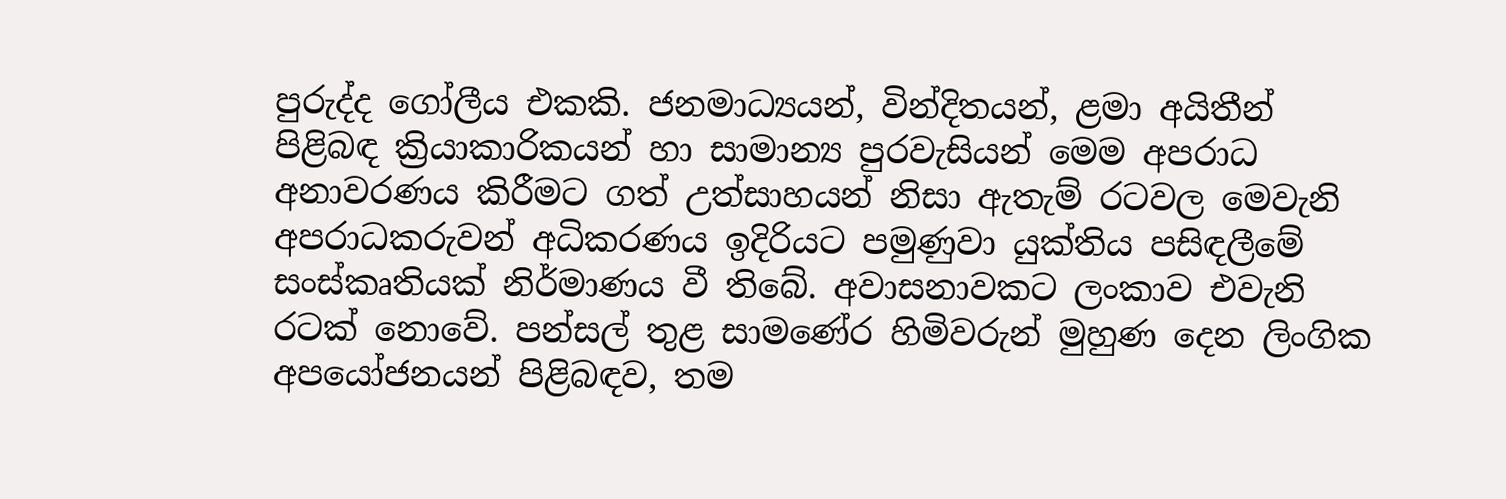පුරුද්ද ගෝලීය එකකි. ජනමාධ්‍යයන්, වින්දිතයන්, ළමා අයිතීන් පිළිබඳ ක්‍රියාකාරිකයන් හා සාමාන්‍ය පුරවැසියන් මෙම අපරාධ අනාවරණය කිරීමට ගත් උත්සාහයන් නිසා ඇතැම් රටවල මෙවැනි අපරාධකරුවන් අධිකරණය ඉදිරියට පමුණුවා යුක්තිය පසිඳලීමේ සංස්කෘතියක් නිර්මාණය වී තිබේ. අවාසනාවකට ලංකාව එවැනි රටක් නොවේ. පන්සල් තුළ සාමණේර හිමිවරුන් මුහුණ දෙන ලිංගික අපයෝජනයන් පිළිබඳව, තම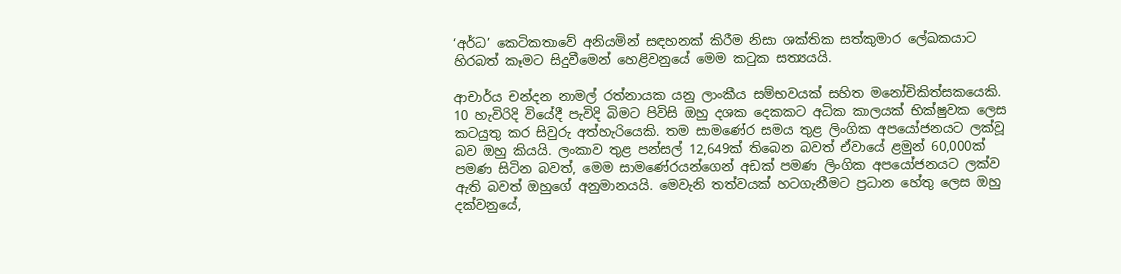‘අර්ධ’ කෙටිකතාවේ අනියමින් සඳහනක් කිරීම නිසා ශක්තික සත්කුමාර ලේඛකයාට හිරබත් කෑමට සිදුවීමෙන් හෙළිවනුයේ මෙම කටුක සත්‍යයයි.

ආචාර්ය චන්දන නාමල් රත්නායක යනු ලාංකීය සම්භවයක් සහිත මනෝචිකිත්සකයෙකි. 10 හැවිරිදි වියේදී පැවිදි බිමට පිවිසි ඔහු දශක දෙකකට අධික කාලයක් භික්ෂුවක ලෙස කටයුතු කර සිවුරු අත්හැරියෙකි. තම සාමණේර සමය තුළ ලිංගික අපයෝජනයට ලක්වූ බව ඔහු කියයි. ලංකාව තුළ පන්සල් 12,649ක් තිබෙන බවත් ඒවායේ ළමුන් 60,000ක් පමණ සිටින බවත්, මෙම සාමණේරයන්ගෙන් අඩක් පමණ ලිංගික අපයෝජනයට ලක්ව ඇති බවත් ඔහුගේ අනුමානයයි. මෙවැනි තත්වයක් හටගැනීමට ප්‍රධාන හේතු ලෙස ඔහු දක්වනුයේ,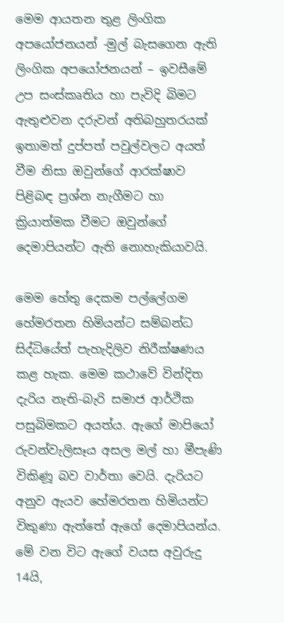මෙම ආයතන තුළ ලිංගික අපයෝජනයන් -මුල් බැසගෙන ඇති ලිංගික අපයෝජනයන් – ඉවසීමේ උප සංස්කෘතිය හා පැවිදි බිමට ඇතුළුවන දරුවන් අතිබහුතරයක් ඉතාමත් දුප්පත් පවුල්වලට අයත් වීම නිසා ඔවුන්ගේ ආරක්ෂාව පිළිබඳ ප්‍රශ්න නැගීමට හා ක්‍රියාත්මක වීමට ඔවුන්ගේ දෙමාපියන්ට ඇති නොහැකියාවයි.

මෙම හේතු දෙකම පල්ලේගම හේමරතන හිමියන්ට සම්බන්ධ සිද්ධියේත් පැහැදිලිව නිරීක්ෂණය කළ හැක. මෙම කථාවේ වින්දිත දැරිය නැති-බැරි සමාජ ආර්ථික පසුබිමකට අයත්ය. ඇගේ මාපියෝ රුවන්වැලිසෑය අසල මල් හා මීපැණි විකිණූ බව වාර්තා වෙයි. දැරියට අනුව ඇයව හේමරතන හිමියන්ට විකුණා ඇත්තේ ඇගේ දෙමාපියන්ය. මේ වන විට ඇගේ වයස අවුරුදු 14යි,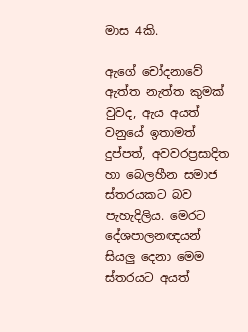මාස 4කි.

ඇගේ චෝදනාවේ ඇත්ත නැත්ත කුමක් වුවද, ඇය අයත් වනුයේ ඉතාමත් දුප්පත්, අවවරප්‍රසාදිත හා බෙලහීන සමාජ ස්තරයකට බව පැහැදිලිය. මෙරට දේශපාලනඥයන් සියලු දෙනා මෙම ස්තරයට අයත්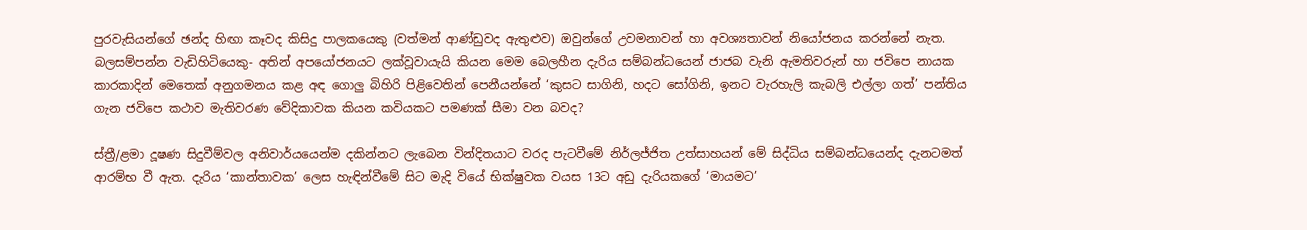පුරවැසියන්ගේ ඡන්ද හිඟා කෑවද කිසිදු පාලකයෙකු (වත්මන් ආණ්ඩුවද ඇතුළුව) ඔවුන්ගේ උවමනාවන් හා අවශ්‍යතාවන් නියෝජනය කරන්නේ නැත. බලසම්පන්න වැඩිහිටියෙකු- අතින් අපයෝජනයට ලක්වූවායැයි කියන මෙම බෙලහීන දැරිය සම්බන්ධයෙන් ජාජබ වැනි ඇමතිවරුන් හා ජවිපෙ නායක කාරකාදින් මෙතෙක් අනුගමනය කළ අඳ ගොලු බිහිරි පිළිවෙතින් පෙනීයන්නේ ‘කුසට සාගිනි, හදට සෝගිනි, ඉනට වැරහැලි කැබලි එල්ලා ගත්’ පන්තිය ගැන ජවිපෙ කථාව මැතිවරණ වේදිකාවක කියන කවියකට පමණක් සීමා වන බවද?

ස්ත්‍රී/ළමා දූෂණ සිදුවීම්වල අනිවාර්යයෙන්ම දකින්නට ලැබෙන වින්දිතයාට වරද පැටවීමේ නිර්ලජ්ජිත උත්සාහයන් මේ සිද්ධිය සම්බන්ධයෙන්ද දැනටමත් ආරම්භ වී ඇත. දැරිය ‘කාන්තාවක’ ලෙස හැඳින්වීමේ සිට මැදි වියේ භික්ෂුවක වයස 13ට අඩු දැරියකගේ ‘මායමට’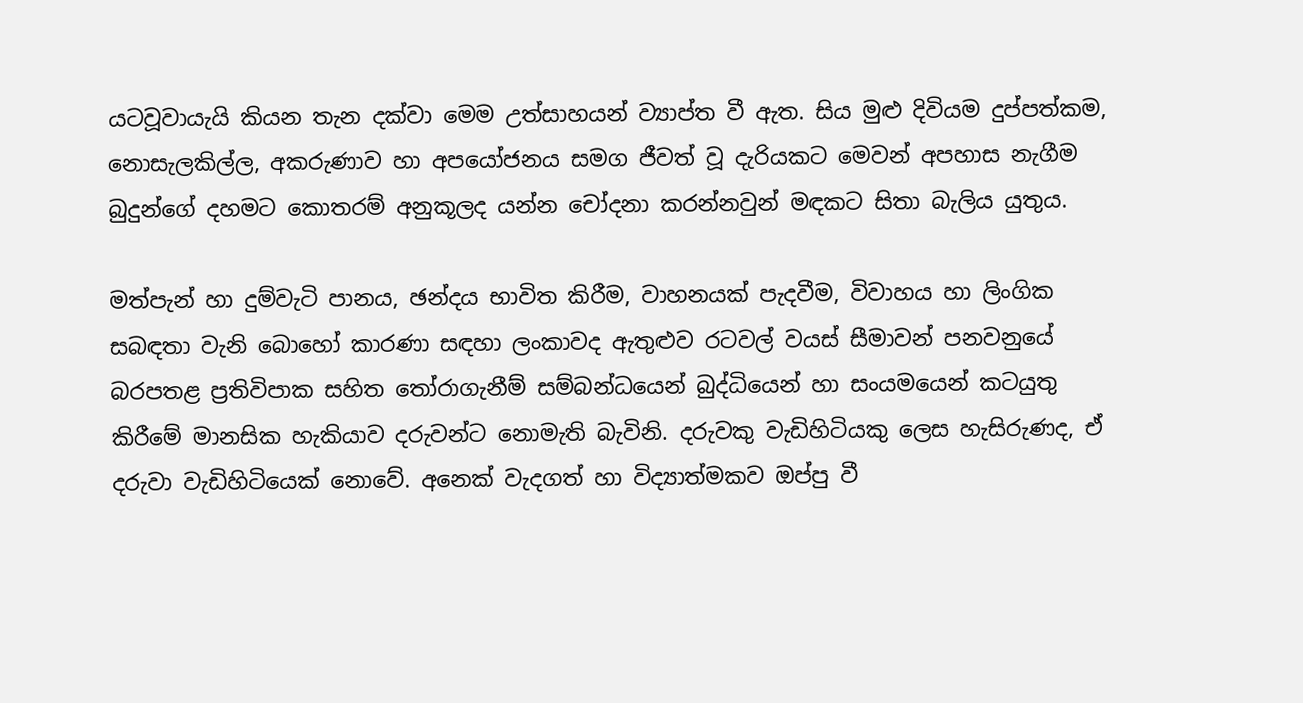යටවූවායැයි කියන තැන දක්වා මෙම උත්සාහයන් ව්‍යාප්ත වී ඇත. සිය මුළු දිවියම දුප්පත්කම, නොසැලකිල්ල, අකරුණාව හා අපයෝජනය සමග ජීවත් වූ දැරියකට මෙවන් අපහාස නැගීම බුදුන්ගේ දහමට කොතරම් අනුකූලද යන්න චෝදනා කරන්නවුන් මඳකට සිතා බැලිය යුතුය.

මත්පැන් හා දුම්වැටි පානය, ඡන්දය භාවිත කිරීම, වාහනයක් පැදවීම, විවාහය හා ලිංගික සබඳතා වැනි බොහෝ කාරණා සඳහා ලංකාවද ඇතුළුව රටවල් වයස් සීමාවන් පනවනුයේ බරපතළ ප්‍රතිවිපාක සහිත තෝරාගැනීම් සම්බන්ධයෙන් බුද්ධියෙන් හා සංයමයෙන් කටයුතු කිරීමේ මානසික හැකියාව දරුවන්ට නොමැති බැවිනි. දරුවකු වැඩිහිටියකු ලෙස හැසිරුණද, ඒ දරුවා වැඩිහිටියෙක් නොවේ. අනෙක් වැදගත් හා විද්‍යාත්මකව ඔප්පු වී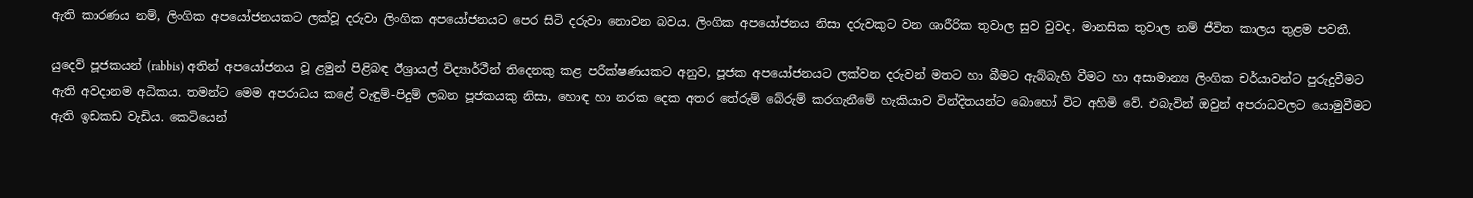ඇති කාරණය නම්, ලිංගික අපයෝජනයකට ලක්වූ දරුවා ලිංගික අපයෝජනයට පෙර සිටි දරුවා නොවන බවය. ලිංගික අපයෝජනය නිසා දරුවකුට වන ශාරීරික තුවාල සුව වුවද, මානසික තුවාල නම් ජීවිත කාලය තුළම පවතී.

යුදෙව් පූජකයන් (rabbis) අතින් අපයෝජනය වූ ළමුන් පිළිබඳ ඊශ්‍රායල් විද්‍යාර්ථීන් තිදෙනකු කළ පරීක්ෂණයකට අනුව, පූජක අපයෝජනයට ලක්වන දරුවන් මතට හා බීමට ඇබ්බැහි වීමට හා අසාමාන්‍ය ලිංගික චර්යාවන්ට පුරුදුවීමට ඇති අවදානම අධිකය. තමන්ට මෙම අපරාධය කළේ වැඳුම්-පිදුම් ලබන පූජකයකු නිසා, හොඳ හා නරක දෙක අතර තේරුම් බේරුම් කරගැනීමේ හැකියාව වින්දිතයන්ට බොහෝ විට අහිමි වේ. එබැවින් ඔවුන් අපරාධවලට යොමුවීමට ඇති ඉඩකඩ වැඩිය. කෙටියෙන්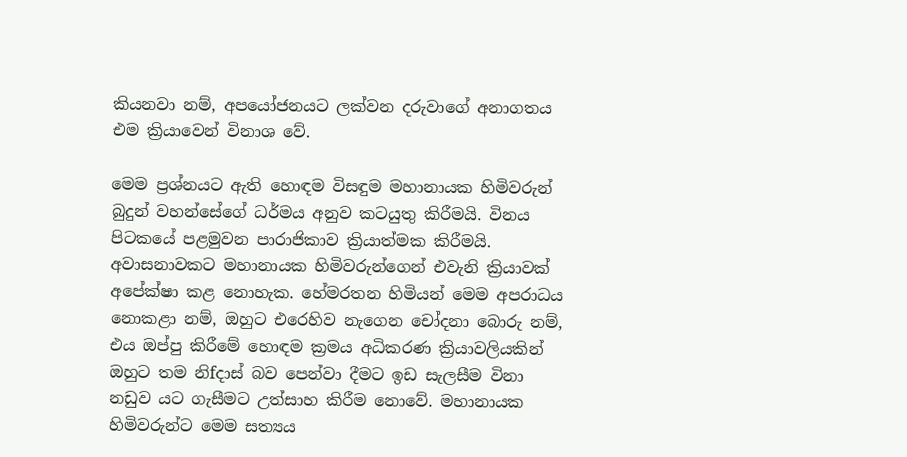කියනවා නම්, අපයෝජනයට ලක්වන දරුවාගේ අනාගතය එම ක්‍රියාවෙන් විනාශ වේ.

මෙම ප්‍රශ්නයට ඇති හොඳම විසඳුම මහානායක හිමිවරුන් බුදුන් වහන්සේගේ ධර්මය අනුව කටයුතු කිරීමයි. විනය පිටකයේ පළමුවන පාරාජිකාව ක්‍රියාත්මක කිරීමයි. අවාසනාවකට මහානායක හිමිවරුන්ගෙන් එවැනි ක්‍රියාවක් අපේක්ෂා කළ නොහැක. හේමරතන හිමියන් මෙම අපරාධය නොකළා නම්, ඔහුට එරෙහිව නැගෙන චෝදනා බොරු නම්, එය ඔප්පු කිරීමේ හොඳම ක්‍රමය අධිකරණ ක්‍රියාවලියකින් ඔහුට තම නිfදාස් බව පෙන්වා දීමට ඉඩ සැලසීම විනා නඩුව යට ගැසීමට උත්සාහ කිරීම නොවේ. මහානායක හිමිවරුන්ට මෙම සත්‍යය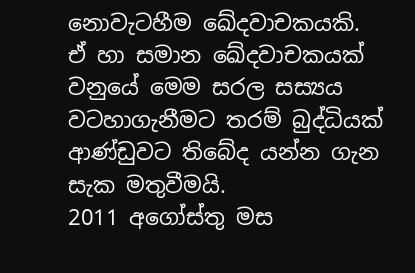නොවැටහීම ඛේදවාචකයකි. ඒ හා සමාන ඛේදවාචකයක් වනුයේ මෙම සරල සස්‍යය වටහාගැනීමට තරම් බුද්ධියක් ආණ්ඩුවට තිබේද යන්න ගැන සැක මතුවීමයි.
2011 අගෝස්තු මස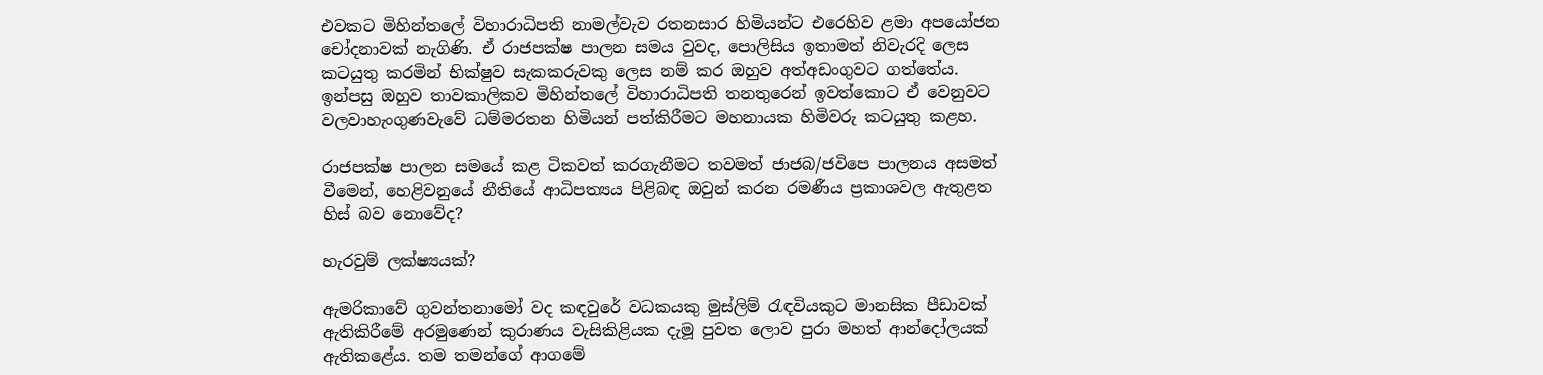එවකට මිහින්තලේ විහාරාධිපති නාමල්වැව රතනසාර හිමියන්ට එරෙහිව ළමා අපයෝජන චෝදනාවක් නැගිණි. ඒ රාජපක්ෂ පාලන සමය වුවද, පොලිසිය ඉතාමත් නිවැරදි ලෙස කටයුතු කරමින් භික්ෂුව සැකකරුවකු ලෙස නම් කර ඔහුව අත්අඩංගුවට ගත්තේය. ඉන්පසු ඔහුව තාවකාලිකව මිහින්තලේ විහාරාධිපති තනතුරෙන් ඉවත්කොට ඒ වෙනුවට වලවාහැංගුණවැවේ ධම්මරතන හිමියන් පත්කිරීමට මහනායක හිමිවරු කටයුතු කළහ.

රාජපක්ෂ පාලන සමයේ කළ ටිකවත් කරගැනීමට තවමත් ජාජබ/ජවිපෙ පාලනය අසමත් වීමෙන්, හෙළිවනුයේ නීතියේ ආධිපත්‍යය පිළිබඳ ඔවුන් කරන රමණීය ප්‍රකාශවල ඇතුළත හිස් බව නොවේද?

හැරවුම් ලක්ෂ්‍යයක්?

ඇමරිකාවේ ගුවන්තනාමෝ වද කඳවුරේ වධකයකු මුස්ලිම් රැඳවියකුට මානසික පීඩාවක් ඇතිකිරීමේ අරමුණෙන් කුරාණය වැසිකිළියක දැමූ පුවත ලොව පුරා මහත් ආන්දෝලයක් ඇතිකළේය. තම තමන්ගේ ආගමේ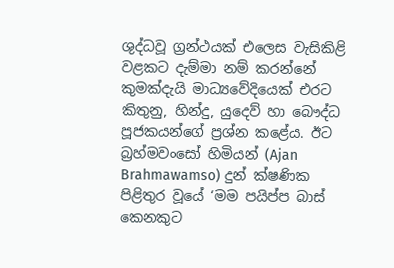ශුද්ධවූ ග්‍රන්ථයක් එලෙස වැසිකිළි වළකට දැම්මා නම් කරන්නේ කුමක්දැයි මාධ්‍යවේදියෙක් එරට කිතුනු, හින්දු, යුදෙව් හා බෞද්ධ පූජකයන්ගේ ප්‍රශ්න කළේය. ඊට බ්‍රහ්මවංසෝ හිමියන් (Ajan Brahmawamso) දුන් ක්ෂණික පිළිතුර වූයේ ‘මම පයිප්ප බාස් කෙනකුට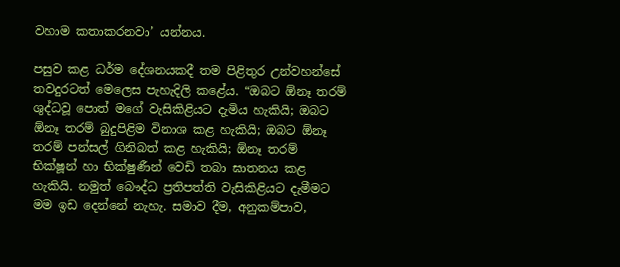වහාම කතාකරනවා’ යන්නය.

පසුව කළ ධර්ම දේශනයකදී තම පිළිතුර උන්වහන්සේ තවදුරටත් මෙලෙස පැහැදිලි කළේය. “ඔබට ඕනෑ තරම් ශුද්ධවූ පොත් මගේ වැසිකිළියට දැමිය හැකියි; ඔබට ඕනෑ තරම් බුදුපිළිම විනාශ කළ හැකියි; ඔබට ඕනෑ තරම් පන්සල් ගිනිබත් කළ හැකියි; ඕනෑ තරම් භික්ෂූන් හා භික්ෂුණීන් වෙඩි තබා ඝාතනය කළ හැකියි. නමුත් බෞද්ධ ප්‍රතිපත්ති වැසිකිළියට දැමීමට මම ඉඩ දෙන්නේ නැහැ. සමාව දීම, අනුකම්පාව,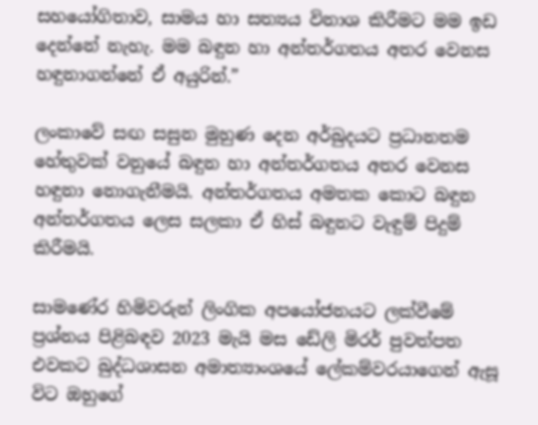සහයෝගිතාව, සාමය හා සත්‍යය විනාශ කිරීමට මම ඉඩ දෙන්නේ නැහැ. මම බඳුන හා අන්තර්ගතය අතර වෙනස හඳුනාගන්නේ ඒ අයුරින්.”

ලංකාවේ සඟ සසුන මුහුණ දෙන අර්බුදයට ප්‍රධානතම හේතුවක් වනුයේ බඳුන හා අන්තර්ගතය අතර වෙනස හඳුනා නොගැනීමයි. අන්තර්ගතය අමතක කොට බඳුන අන්තර්ගතය ලෙස සලකා ඒ හිස් බඳුනට වැඳුම් පිදුම් කිරීමයි.

සාමණේර හිමිවරුන් ලිංගික අපයෝජනයට ලක්වීමේ ප්‍රශ්නය පිළිබඳව 2023 මැයි මස ඩේලි මිරර් පුවත්පත එවකට බුද්ධශාසන අමාත්‍යාංශයේ ලේකම්වරයාගෙන් ඇසූ විට ඔහුගේ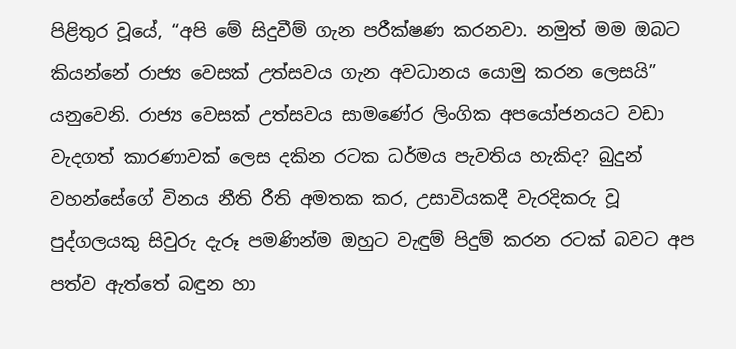පිළිතුර වූයේ, “අපි මේ සිදුවීම් ගැන පරීක්ෂණ කරනවා. නමුත් මම ඔබට කියන්නේ රාජ්‍ය වෙසක් උත්සවය ගැන අවධානය යොමු කරන ලෙසයි” යනුවෙනි. රාජ්‍ය වෙසක් උත්සවය සාමණේර ලිංගික අපයෝජනයට වඩා වැදගත් කාරණාවක් ලෙස දකින රටක ධර්මය පැවතිය හැකිද? බුදුන් වහන්සේගේ විනය නීති රීති අමතක කර, උසාවියකදී වැරදිකරු වූ පුද්ගලයකු සිවුරු දැරූ පමණින්ම ඔහුට වැඳුම් පිදුම් කරන රටක් බවට අප පත්ව ඇත්තේ බඳුන හා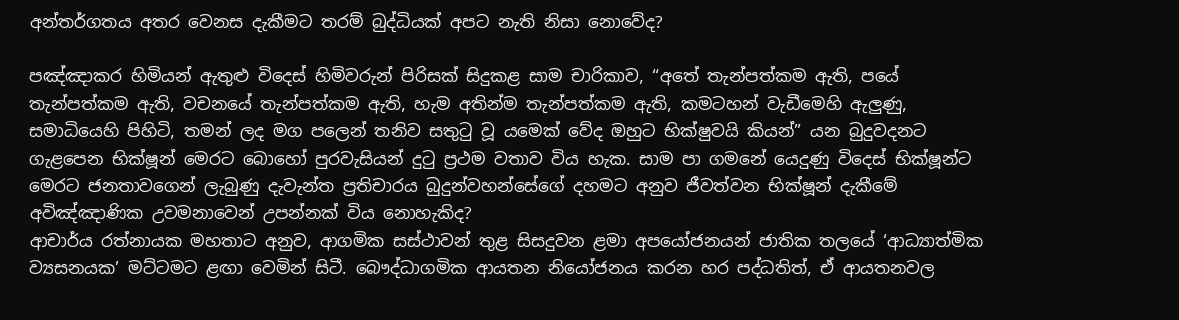අන්තර්ගතය අතර වෙනස දැකීමට තරම් බුද්ධියක් අපට නැති නිසා නොවේද?

පඤ්ඤාකර හිමියන් ඇතුළු විදෙස් හිමිවරුන් පිරිසක් සිදුකළ සාම චාරිකාව, “අතේ තැන්පත්කම ඇති, පයේ තැන්පත්කම ඇති, වචනයේ තැන්පත්කම ඇති, හැම අතින්ම තැන්පත්කම ඇති, කමටහන් වැඩීමෙහි ඇලුණු, සමාධියෙහි පිහිටි, තමන් ලද මග පලෙන් තනිව සතුටු වූ යමෙක් වේද ඔහුට භික්ෂුවයි කියන්” යන බුදුවදනට ගැළපෙන භික්ෂූන් මෙරට බොහෝ පුරවැසියන් දුටු ප්‍රථම වතාව විය හැක. සාම පා ගමනේ යෙදුණු විදෙස් භික්ෂූන්ට මෙරට ජනතාවගෙන් ලැබුණු දැවැන්ත ප්‍රතිචාරය බුදුන්වහන්සේගේ දහමට අනුව ජීවත්වන භික්ෂූන් දැකීමේ අවිඤ්ඤාණික උවමනාවෙන් උපන්නක් විය නොහැකිද?
ආචාර්ය රත්නායක මහතාට අනුව, ආගමික සස්ථාවන් තුළ සිසදුවන ළමා අපයෝජනයන් ජාතික තලයේ ‘ආධ්‍යාත්මික ව්‍යසනයක’ මට්ටමට ළඟා වෙමින් සිටී. බෞද්ධාගමික ආයතන නියෝජනය කරන හර පද්ධතිත්, ඒ ආයතනවල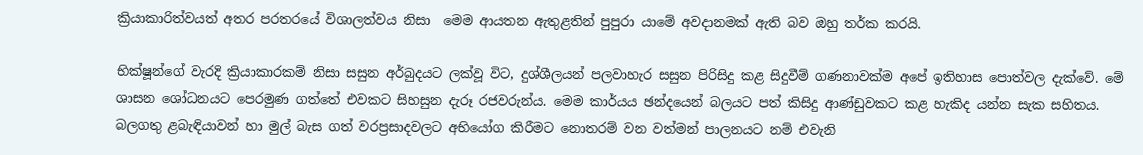ක්‍රියාකාරිත්වයත් අතර පරතරයේ විශාලත්වය නිසා  මෙම ආයතන ඇතුළතින් පුපුරා යාමේ අවදානමක් ඇති බව ඔහු තර්ක කරයි.

භික්ෂූන්ගේ වැරදි ක්‍රියාකාරකම් නිසා සසුන අර්බුදයට ලක්වූ විට, දුශ්ශීලයන් පලවාහැර සසුන පිරිසිදු කළ සිදුවීම් ගණනාවක්ම අපේ ඉතිහාස පොත්වල දැක්වේ. මේ ශාසන ශෝධනයට පෙරමුණ ගත්තේ එවකට සිහසුන දැරූ රජවරුන්ය. මෙම කාර්යය ඡන්දයෙන් බලයට පත් කිසිදු ආණ්ඩුවකට කළ හැකිද යන්න සැක සහිතය. බලගතු ළබැඳියාවන් හා මුල් බැස ගත් වරප්‍රසාදවලට අභියෝග කිරීමට නොතරම් වන වත්මන් පාලනයට නම් එවැනි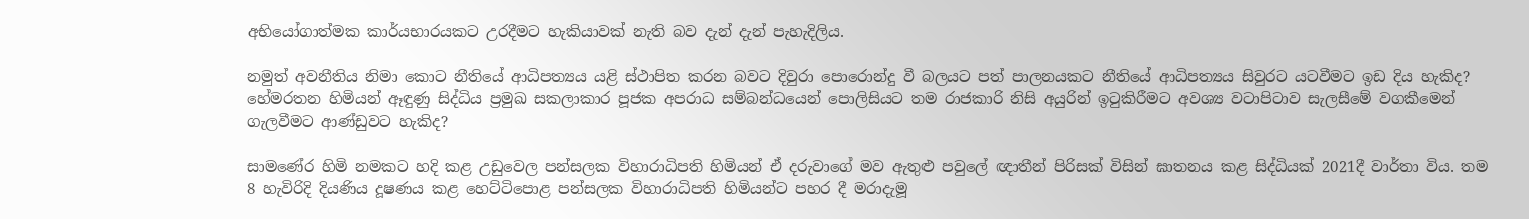අභියෝගාත්මක කාර්යභාරයකට උරදීමට හැකියාවක් නැති බව දැන් දැන් පැහැදිලිය.

නමුත් අවනීතිය නිමා කොට නීතියේ ආධිපත්‍යය යළි ස්ථාපිත කරන බවට දිවුරා පොරොන්දු වී බලයට පත් පාලනයකට නීතියේ ආධිපත්‍යය සිවුරට යටවීමට ඉඩ දිය හැකිද? හේමරතන හිමියන් ඈඳුණු සිද්ධිය ප්‍රමුඛ සකලාකාර පූජක අපරාධ සම්බන්ධයෙන් පොලිසියට තම රාජකාරි නිසි අයුරින් ඉටුකිරීමට අවශ්‍ය වටාපිටාව සැලසීමේ වගකීමෙන් ගැලවීමට ආණ්ඩුවට හැකිද?

සාමණේර හිමි නමකට හදි කළ උඩුවෙල පන්සලක විහාරාධිපති හිමියන් ඒ දරුවාගේ මව ඇතුළු පවුලේ ඥාතීන් පිරිසක් විසින් ඝාතනය කළ සිද්ධියක් 2021දී වාර්තා විය. තම 8 හැවිරිදි දියණිය දූෂණය කළ හෙට්ටිපොළ පන්සලක විහාරාධිපති හිමියන්ට පහර දී මරාදැමූ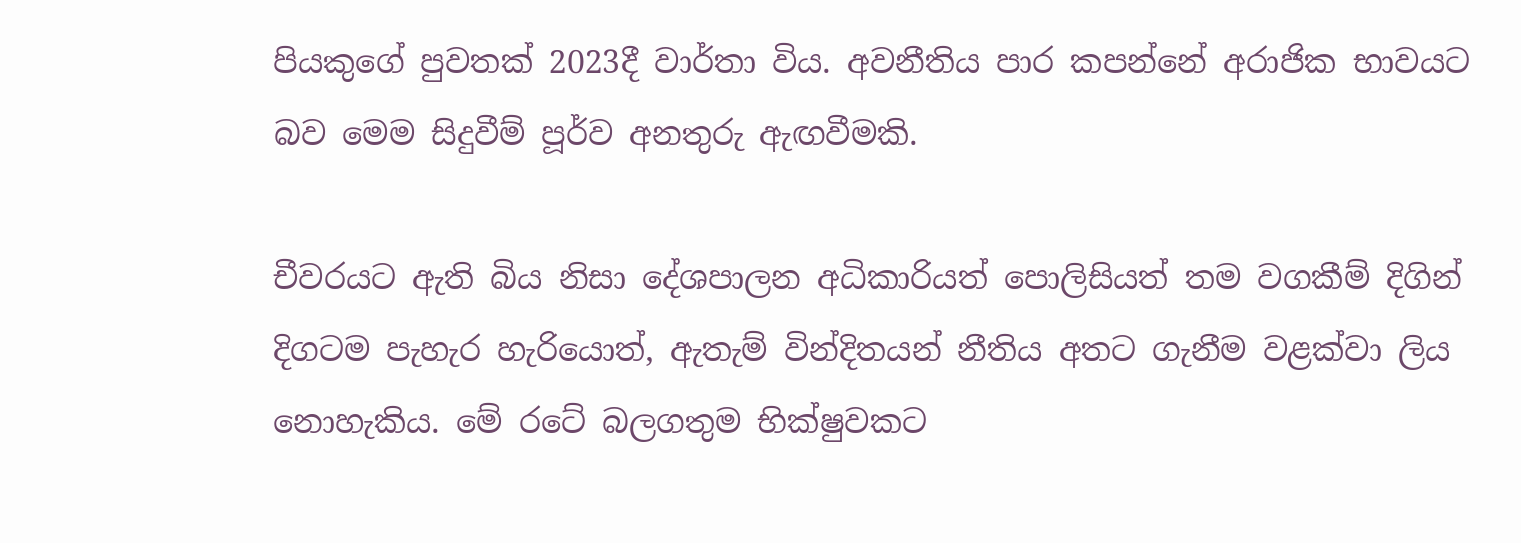පියකුගේ පුවතක් 2023දී වාර්තා විය. අවනීතිය පාර කපන්නේ අරාජික භාවයට බව මෙම සිදුවීම් පූර්ව අනතුරු ඇඟවීමකි.

චීවරයට ඇති බිය නිසා දේශපාලන අධිකාරියත් පොලිසියත් තම වගකීම් දිගින් දිගටම පැහැර හැරියොත්, ඇතැම් වින්දිතයන් නීතිය අතට ගැනීම වළක්වා ලිය නොහැකිය. මේ රටේ බලගතුම භික්ෂුවකට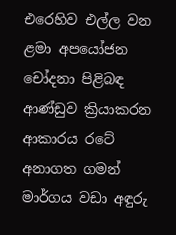එරෙහිව එල්ල වන ළමා අපයෝජන චෝදනා පිළිබඳ ආණ්ඩුව ක්‍රියාකරන ආකාරය රටේ අනාගත ගමන් මාර්ගය වඩා අඳුරු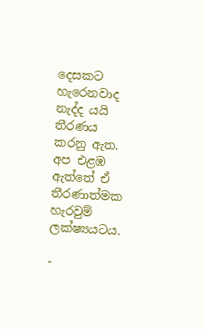දෙසකට හැරෙනවාද නැද්ද යයි තීරණය කරනු ඇත. අප එළඹ ඇත්තේ ඒ තීරණාත්මක හැරවුම් ලක්ෂ්‍යයටය.

-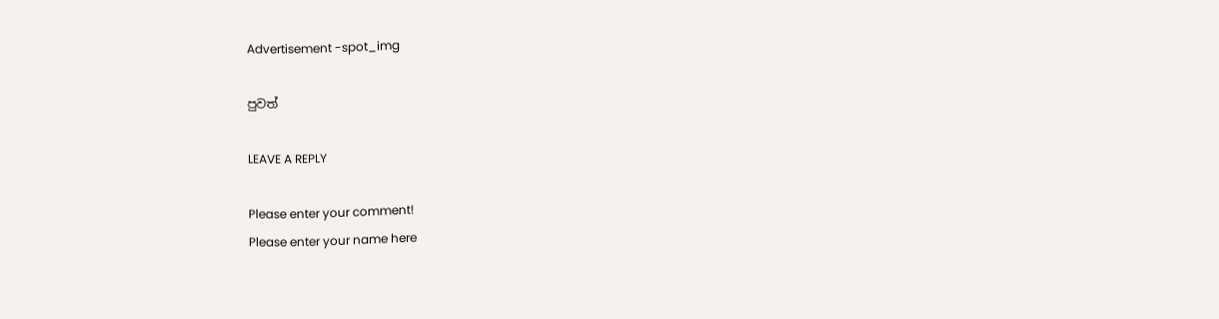Advertisement -spot_img

පුවත්

LEAVE A REPLY

Please enter your comment!
Please enter your name here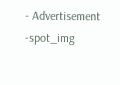- Advertisement -spot_img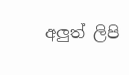අලුත් ලිපි